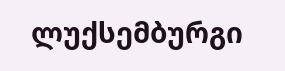ლუქსემბურგი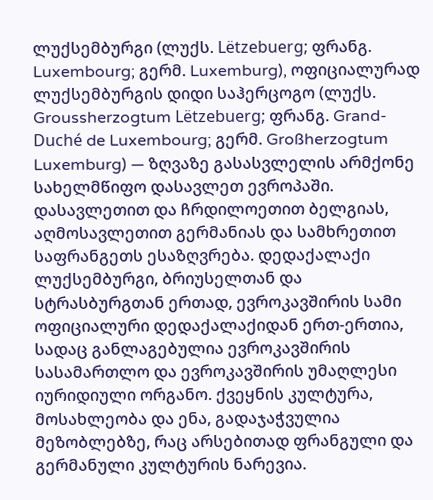ლუქსემბურგი (ლუქს. Lëtzebuerg; ფრანგ. Luxembourg; გერმ. Luxemburg), ოფიციალურად ლუქსემბურგის დიდი საჰერცოგო (ლუქს. Groussherzogtum Lëtzebuerg; ფრანგ. Grand-Duché de Luxembourg; გერმ. Großherzogtum Luxemburg) — ზღვაზე გასასვლელის არმქონე სახელმწიფო დასავლეთ ევროპაში. დასავლეთით და ჩრდილოეთით ბელგიას, აღმოსავლეთით გერმანიას და სამხრეთით საფრანგეთს ესაზღვრება. დედაქალაქი ლუქსემბურგი, ბრიუსელთან და სტრასბურგთან ერთად, ევროკავშირის სამი ოფიციალური დედაქალაქიდან ერთ-ერთია, სადაც განლაგებულია ევროკავშირის სასამართლო და ევროკავშირის უმაღლესი იურიდიული ორგანო. ქვეყნის კულტურა, მოსახლეობა და ენა, გადაჯაჭვულია მეზობლებზე, რაც არსებითად ფრანგული და გერმანული კულტურის ნარევია.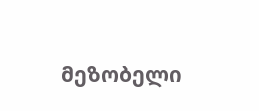მეზობელი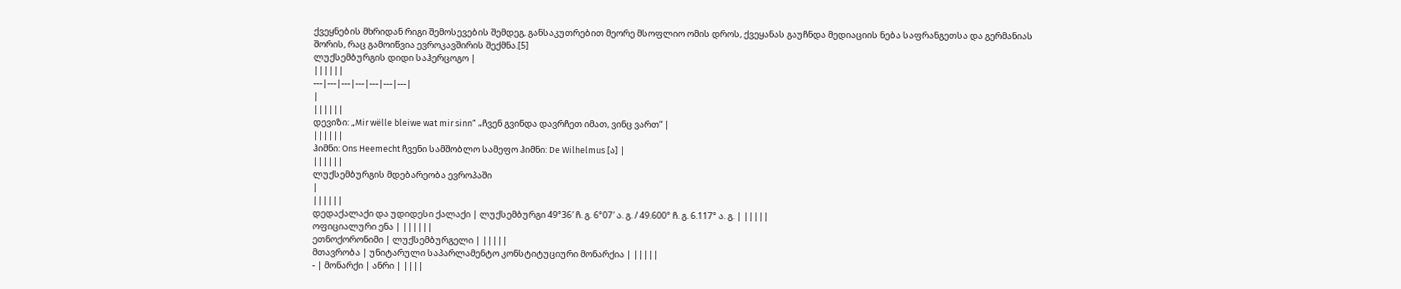ქვეყნების მხრიდან რიგი შემოსევების შემდეგ, განსაკუთრებით მეორე მსოფლიო ომის დროს, ქვეყანას გაუჩნდა მედიაციის ნება საფრანგეთსა და გერმანიას შორის, რაც გამოიწვია ევროკავშირის შექმნა.[5]
ლუქსემბურგის დიდი საჰერცოგო |
||||||
---|---|---|---|---|---|---|
|
||||||
დევიზი: „Mir wëlle bleiwe wat mir sinn“ „ჩვენ გვინდა დავრჩეთ იმათ, ვინც ვართ“ |
||||||
ჰიმნი: Ons Heemecht ჩვენი სამშობლო სამეფო ჰიმნი: De Wilhelmus [ა] |
||||||
ლუქსემბურგის მდებარეობა ევროპაში
|
||||||
დედაქალაქი და უდიდესი ქალაქი | ლუქსემბურგი 49°36′ ჩ. გ. 6°07′ ა. გ. / 49.600° ჩ. გ. 6.117° ა. გ. | |||||
ოფიციალური ენა | ||||||
ეთნოქორონიმი | ლუქსემბურგელი | |||||
მთავრობა | უნიტარული საპარლამენტო კონსტიტუციური მონარქია | |||||
- | მონარქი | ანრი | ||||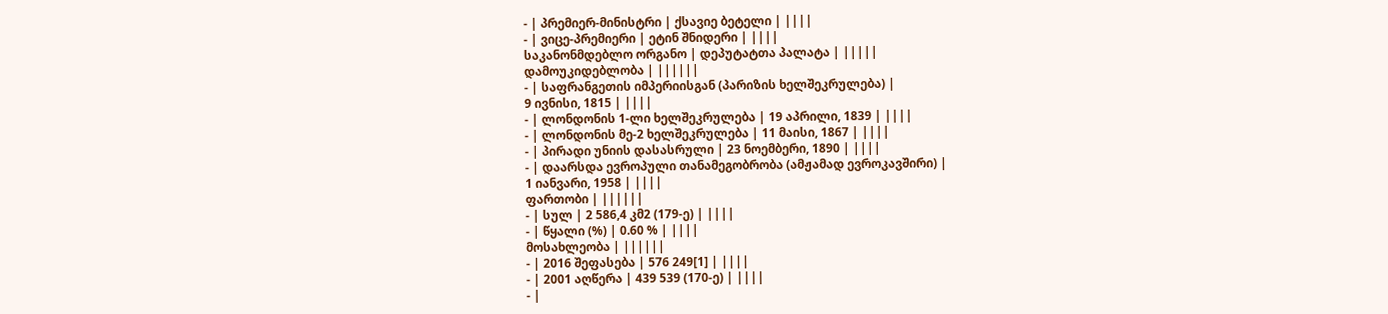- | პრემიერ-მინისტრი | ქსავიე ბეტელი | ||||
- | ვიცე-პრემიერი | ეტინ შნიდერი | ||||
საკანონმდებლო ორგანო | დეპუტატთა პალატა | |||||
დამოუკიდებლობა | ||||||
- | საფრანგეთის იმპერიისგან (პარიზის ხელშეკრულება) |
9 ივნისი, 1815 | ||||
- | ლონდონის 1-ლი ხელშეკრულება | 19 აპრილი, 1839 | ||||
- | ლონდონის მე-2 ხელშეკრულება | 11 მაისი, 1867 | ||||
- | პირადი უნიის დასასრული | 23 ნოემბერი, 1890 | ||||
- | დაარსდა ევროპული თანამეგობრობა (ამჟამად ევროკავშირი) |
1 იანვარი, 1958 | ||||
ფართობი | ||||||
- | სულ | 2 586,4 კმ2 (179-ე) | ||||
- | წყალი (%) | 0.60 % | ||||
მოსახლეობა | ||||||
- | 2016 შეფასება | 576 249[1] | ||||
- | 2001 აღწერა | 439 539 (170-ე) | ||||
- |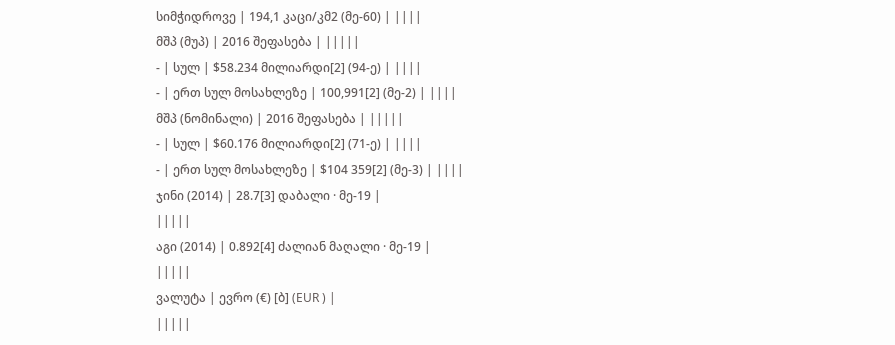სიმჭიდროვე | 194,1 კაცი/კმ2 (მე-60) | ||||
მშპ (მუპ) | 2016 შეფასება | |||||
- | სულ | $58.234 მილიარდი[2] (94-ე) | ||||
- | ერთ სულ მოსახლეზე | 100,991[2] (მე-2) | ||||
მშპ (ნომინალი) | 2016 შეფასება | |||||
- | სულ | $60.176 მილიარდი[2] (71-ე) | ||||
- | ერთ სულ მოსახლეზე | $104 359[2] (მე-3) | ||||
ჯინი (2014) | 28.7[3] დაბალი · მე-19 |
|||||
აგი (2014) | 0.892[4] ძალიან მაღალი · მე-19 |
|||||
ვალუტა | ევრო (€) [ბ] (EUR ) |
|||||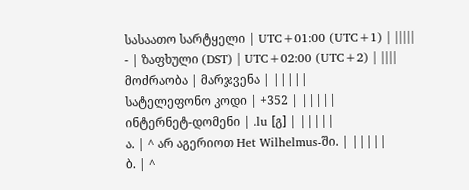სასაათო სარტყელი | UTC+01:00 (UTC+1) | |||||
- | ზაფხული (DST) | UTC+02:00 (UTC+2) | ||||
მოძრაობა | მარჯვენა | |||||
სატელეფონო კოდი | +352 | |||||
ინტერნეტ-დომენი | .lu [გ] | |||||
ა. | ^ არ აგერიოთ Het Wilhelmus-ში. | |||||
ბ. | ^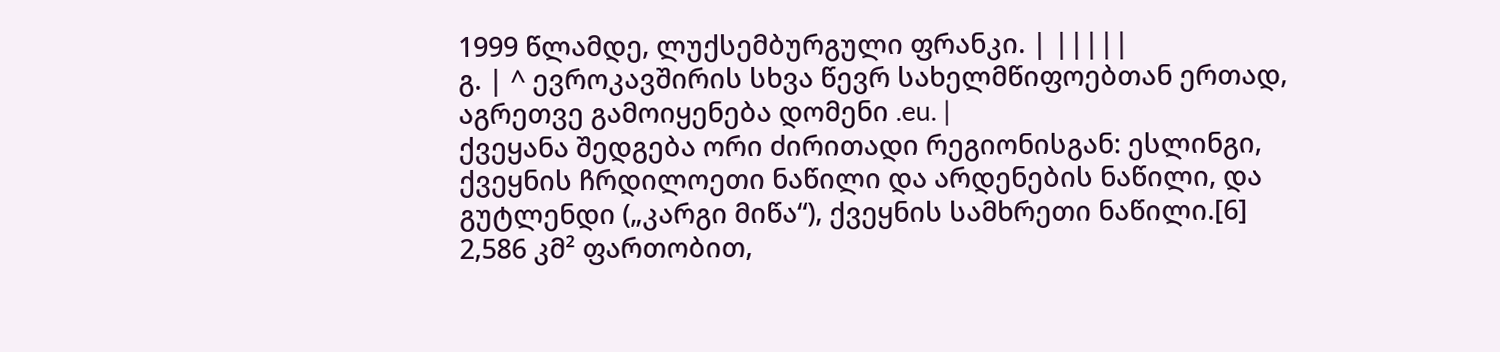1999 წლამდე, ლუქსემბურგული ფრანკი. | |||||
გ. | ^ ევროკავშირის სხვა წევრ სახელმწიფოებთან ერთად, აგრეთვე გამოიყენება დომენი .eu. |
ქვეყანა შედგება ორი ძირითადი რეგიონისგან: ესლინგი, ქვეყნის ჩრდილოეთი ნაწილი და არდენების ნაწილი, და გუტლენდი („კარგი მიწა“), ქვეყნის სამხრეთი ნაწილი.[6] 2,586 კმ² ფართობით,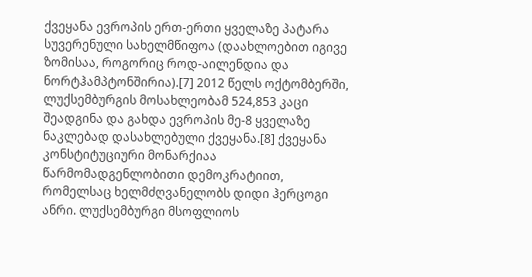ქვეყანა ევროპის ერთ-ერთი ყველაზე პატარა სუვერენული სახელმწიფოა (დაახლოებით იგივე ზომისაა, როგორიც როდ-აილენდია და ნორტჰამპტონშირია).[7] 2012 წელს ოქტომბერში, ლუქსემბურგის მოსახლეობამ 524,853 კაცი შეადგინა და გახდა ევროპის მე-8 ყველაზე ნაკლებად დასახლებული ქვეყანა.[8] ქვეყანა კონსტიტუციური მონარქიაა წარმომადგენლობითი დემოკრატიით, რომელსაც ხელმძღვანელობს დიდი ჰერცოგი ანრი. ლუქსემბურგი მსოფლიოს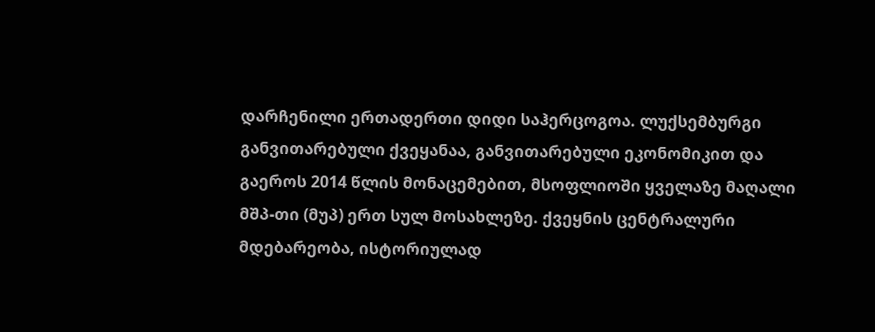დარჩენილი ერთადერთი დიდი საჰერცოგოა. ლუქსემბურგი განვითარებული ქვეყანაა, განვითარებული ეკონომიკით და გაეროს 2014 წლის მონაცემებით, მსოფლიოში ყველაზე მაღალი მშპ-თი (მუპ) ერთ სულ მოსახლეზე. ქვეყნის ცენტრალური მდებარეობა, ისტორიულად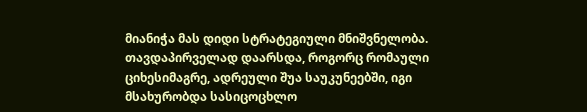მიანიჭა მას დიდი სტრატეგიული მნიშვნელობა. თავდაპირველად დაარსდა, როგორც რომაული ციხესიმაგრე, ადრეული შუა საუკუნეებში, იგი მსახურობდა სასიცოცხლო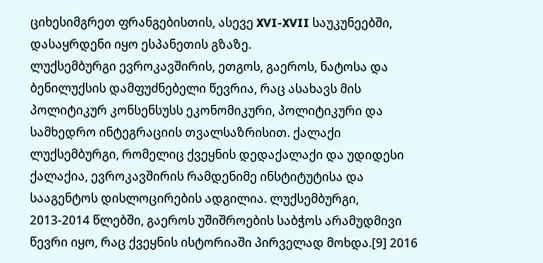ციხესიმგრეთ ფრანგებისთის, ასევე XVI-XVII საუკუნეებში, დასაყრდენი იყო ესპანეთის გზაზე.
ლუქსემბურგი ევროკავშირის, ეთგოს, გაეროს, ნატოსა და ბენილუქსის დამფუძნებელი წევრია, რაც ასახავს მის პოლიტიკურ კონსენსუსს ეკონომიკური, პოლიტიკური და სამხედრო ინტეგრაციის თვალსაზრისით. ქალაქი ლუქსემბურგი, რომელიც ქვეყნის დედაქალაქი და უდიდესი ქალაქია, ევროკავშირის რამდენიმე ინსტიტუტისა და სააგენტოს დისლოცირების ადგილია. ლუქსემბურგი, 2013-2014 წლებში, გაეროს უშიშროების საბჭოს არამუდმივი წევრი იყო, რაც ქვეყნის ისტორიაში პირველად მოხდა.[9] 2016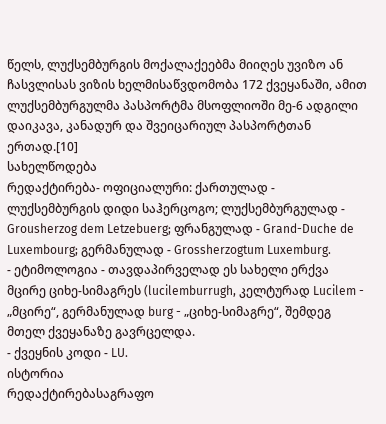წელს, ლუქსემბურგის მოქალაქეებმა მიიღეს უვიზო ან ჩასვლისას ვიზის ხელმისაწვდომობა 172 ქვეყანაში, ამით ლუქსემბურგულმა პასპორტმა მსოფლიოში მე-6 ადგილი დაიკავა, კანადურ და შვეიცარიულ პასპორტთან ერთად.[10]
სახელწოდება
რედაქტირება- ოფიციალური: ქართულად - ლუქსემბურგის დიდი საჰერცოგო; ლუქსემბურგულად - Grousherzog dem Letzebuerg; ფრანგულად - Grand-Duche de Luxembourg; გერმანულად - Grossherzogtum Luxemburg.
- ეტიმოლოგია - თავდაპირველად ეს სახელი ერქვა მცირე ციხე-სიმაგრეს (lucilemburrugh, კელტურად Lucilem - „მცირე“, გერმანულად burg - „ციხე-სიმაგრე“, შემდეგ მთელ ქვეყანაზე გავრცელდა.
- ქვეყნის კოდი - LU.
ისტორია
რედაქტირებასაგრაფო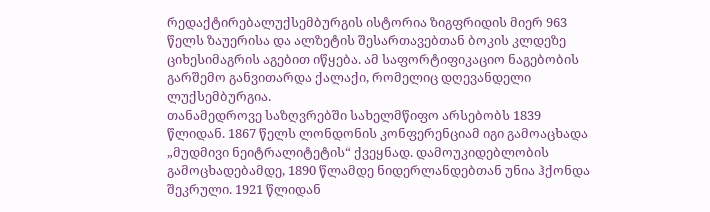რედაქტირებალუქსემბურგის ისტორია ზიგფრიდის მიერ 963 წელს ზაუერისა და ალზეტის შესართავებთან ბოკის კლდეზე ციხესიმაგრის აგებით იწყება. ამ საფორტიფიკაციო ნაგებობის გარშემო განვითარდა ქალაქი, რომელიც დღევანდელი ლუქსემბურგია.
თანამედროვე საზღვრებში სახელმწიფო არსებობს 1839 წლიდან. 1867 წელს ლონდონის კონფერენციამ იგი გამოაცხადა „მუდმივი ნეიტრალიტეტის“ ქვეყნად. დამოუკიდებლობის გამოცხადებამდე, 1890 წლამდე ნიდერლანდებთან უნია ჰქონდა შეკრული. 1921 წლიდან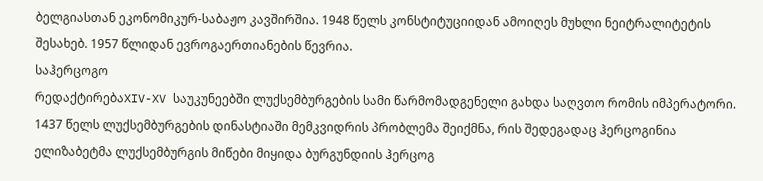ბელგიასთან ეკონომიკურ-საბაჟო კავშირშია. 1948 წელს კონსტიტუციიდან ამოიღეს მუხლი ნეიტრალიტეტის შესახებ. 1957 წლიდან ევროგაერთიანების წევრია.
საჰერცოგო
რედაქტირებაXIV-XV საუკუნეებში ლუქსემბურგების სამი წარმომადგენელი გახდა საღვთო რომის იმპერატორი. 1437 წელს ლუქსემბურგების დინასტიაში მემკვიდრის პრობლემა შეიქმნა, რის შედეგადაც ჰერცოგინია ელიზაბეტმა ლუქსემბურგის მიწები მიყიდა ბურგუნდიის ჰერცოგ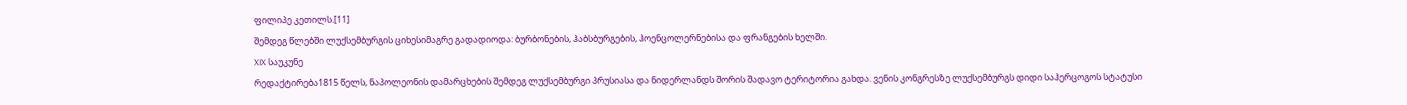ფილიპე კეთილს.[11]
შემდეგ წლებში ლუქსემბურგის ციხესიმაგრე გადადიოდა: ბურბონების, ჰაბსბურგების, ჰოენცოლერნებისა და ფრანგების ხელში.
XIX საუკუნე
რედაქტირება1815 წელს, ნაპოლეონის დამარცხების შემდეგ ლუქსემბურგი პრუსიასა და ნიდერლანდს შორის შადავო ტერიტორია გახდა. ვენის კონგრესზე ლუქსემბურგს დიდი საჰერცოგოს სტატუსი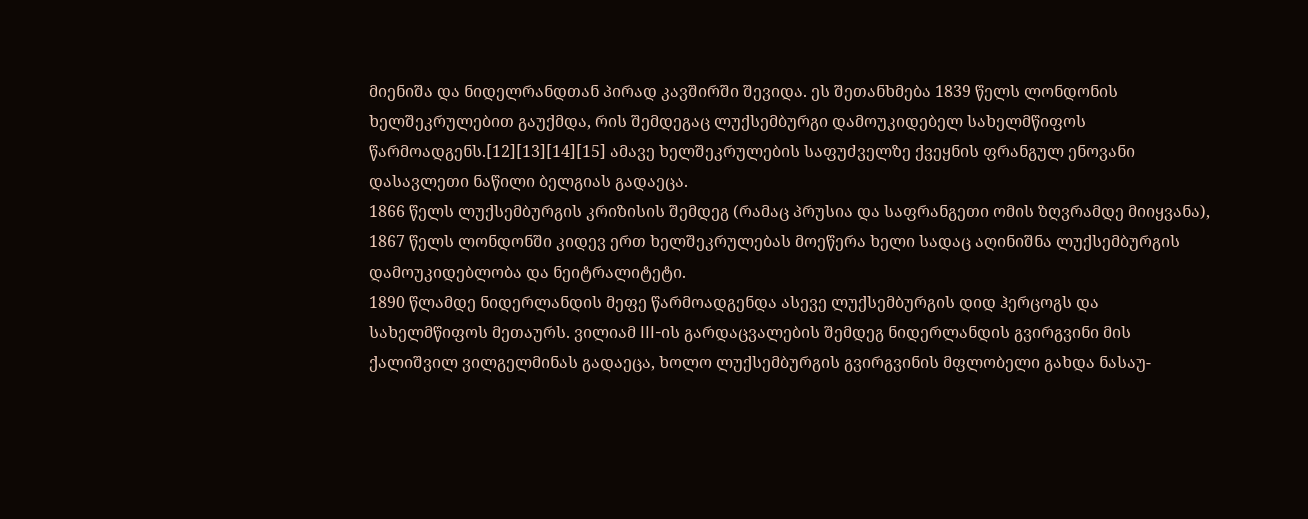მიენიშა და ნიდელრანდთან პირად კავშირში შევიდა. ეს შეთანხმება 1839 წელს ლონდონის ხელშეკრულებით გაუქმდა, რის შემდეგაც ლუქსემბურგი დამოუკიდებელ სახელმწიფოს წარმოადგენს.[12][13][14][15] ამავე ხელშეკრულების საფუძველზე ქვეყნის ფრანგულ ენოვანი დასავლეთი ნაწილი ბელგიას გადაეცა.
1866 წელს ლუქსემბურგის კრიზისის შემდეგ (რამაც პრუსია და საფრანგეთი ომის ზღვრამდე მიიყვანა), 1867 წელს ლონდონში კიდევ ერთ ხელშეკრულებას მოეწერა ხელი სადაც აღინიშნა ლუქსემბურგის დამოუკიდებლობა და ნეიტრალიტეტი.
1890 წლამდე ნიდერლანდის მეფე წარმოადგენდა ასევე ლუქსემბურგის დიდ ჰერცოგს და სახელმწიფოს მეთაურს. ვილიამ III-ის გარდაცვალების შემდეგ ნიდერლანდის გვირგვინი მის ქალიშვილ ვილგელმინას გადაეცა, ხოლო ლუქსემბურგის გვირგვინის მფლობელი გახდა ნასაუ-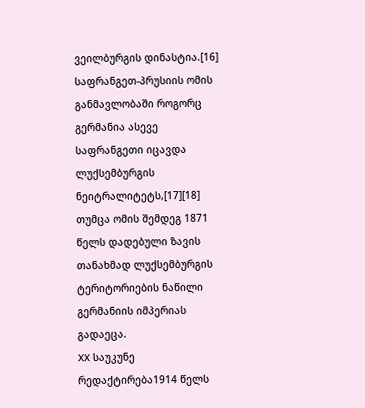ვეილბურგის დინასტია.[16]
საფრანგეთ-პრუსიის ომის განმავლობაში როგორც გერმანია ასევე საფრანგეთი იცავდა ლუქსემბურგის ნეიტრალიტეტს,[17][18] თუმცა ომის შემდეგ 1871 წელს დადებული ზავის თანახმად ლუქსემბურგის ტერიტორიების ნაწილი გერმანიის იმპერიას გადაეცა.
XX საუკუნე
რედაქტირება1914 წელს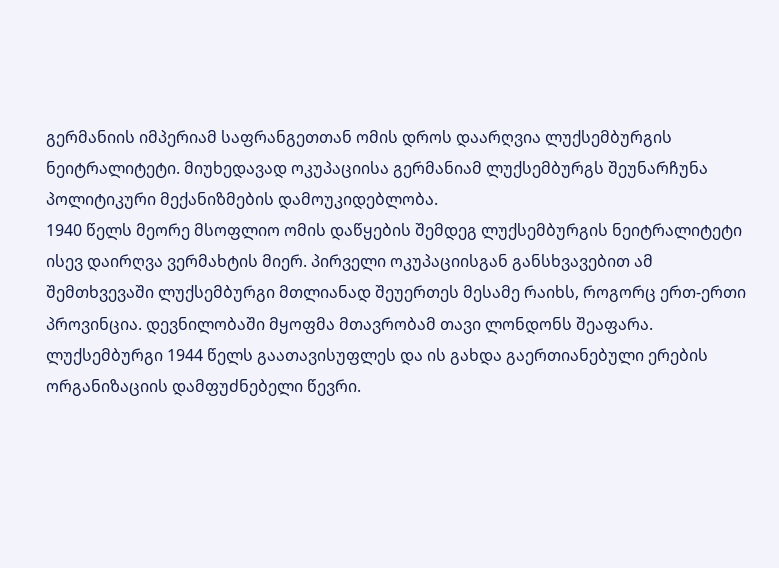გერმანიის იმპერიამ საფრანგეთთან ომის დროს დაარღვია ლუქსემბურგის ნეიტრალიტეტი. მიუხედავად ოკუპაციისა გერმანიამ ლუქსემბურგს შეუნარჩუნა პოლიტიკური მექანიზმების დამოუკიდებლობა.
1940 წელს მეორე მსოფლიო ომის დაწყების შემდეგ ლუქსემბურგის ნეიტრალიტეტი ისევ დაირღვა ვერმახტის მიერ. პირველი ოკუპაციისგან განსხვავებით ამ შემთხვევაში ლუქსემბურგი მთლიანად შეუერთეს მესამე რაიხს, როგორც ერთ-ერთი პროვინცია. დევნილობაში მყოფმა მთავრობამ თავი ლონდონს შეაფარა. ლუქსემბურგი 1944 წელს გაათავისუფლეს და ის გახდა გაერთიანებული ერების ორგანიზაციის დამფუძნებელი წევრი.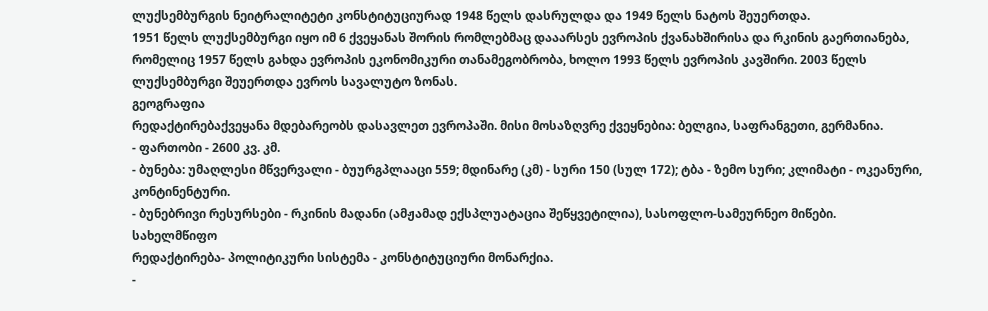ლუქსემბურგის ნეიტრალიტეტი კონსტიტუციურად 1948 წელს დასრულდა და 1949 წელს ნატოს შეუერთდა.
1951 წელს ლუქსემბურგი იყო იმ 6 ქვეყანას შორის რომლებმაც დააარსეს ევროპის ქვანახშირისა და რკინის გაერთიანება, რომელიც 1957 წელს გახდა ევროპის ეკონომიკური თანამეგობრობა, ხოლო 1993 წელს ევროპის კავშირი. 2003 წელს ლუქსემბურგი შეუერთდა ევროს სავალუტო ზონას.
გეოგრაფია
რედაქტირებაქვეყანა მდებარეობს დასავლეთ ევროპაში. მისი მოსაზღვრე ქვეყნებია: ბელგია, საფრანგეთი, გერმანია.
- ფართობი - 2600 კვ. კმ.
- ბუნება: უმაღლესი მწვერვალი - ბუურგპლააცი 559; მდინარე (კმ) - სური 150 (სულ 172); ტბა - ზემო სური; კლიმატი - ოკეანური, კონტინენტური.
- ბუნებრივი რესურსები - რკინის მადანი (ამჟამად ექსპლუატაცია შეწყვეტილია), სასოფლო-სამეურნეო მიწები.
სახელმწიფო
რედაქტირება- პოლიტიკური სისტემა - კონსტიტუციური მონარქია.
-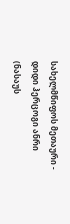სახელმწიფოს მეთაური - დიდი ჰერცოგი ანრი (ნასაუს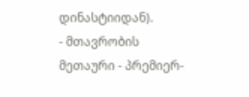დინასტიიდან).
- მთავრობის მეთაური - პრემიერ-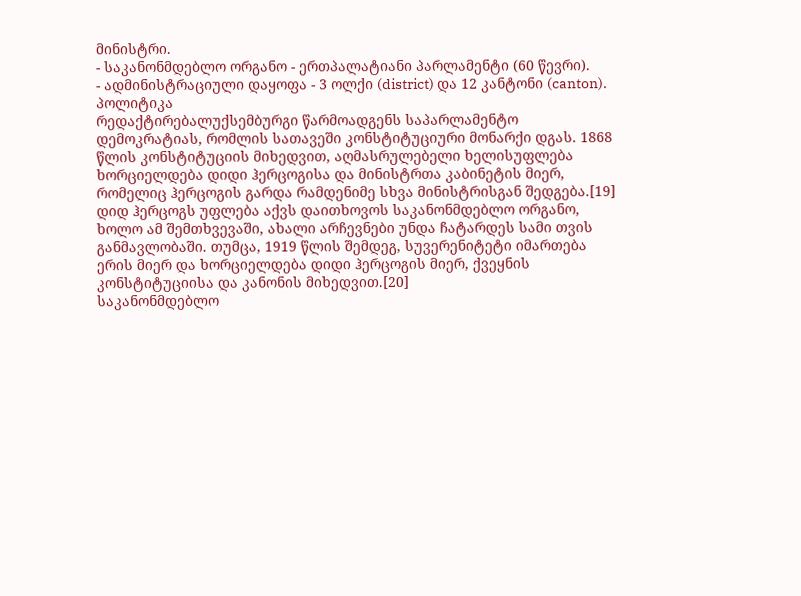მინისტრი.
- საკანონმდებლო ორგანო - ერთპალატიანი პარლამენტი (60 წევრი).
- ადმინისტრაციული დაყოფა - 3 ოლქი (district) და 12 კანტონი (canton).
პოლიტიკა
რედაქტირებალუქსემბურგი წარმოადგენს საპარლამენტო დემოკრატიას, რომლის სათავეში კონსტიტუციური მონარქი დგას. 1868 წლის კონსტიტუციის მიხედვით, აღმასრულებელი ხელისუფლება ხორციელდება დიდი ჰერცოგისა და მინისტრთა კაბინეტის მიერ, რომელიც ჰერცოგის გარდა რამდენიმე სხვა მინისტრისგან შედგება.[19] დიდ ჰერცოგს უფლება აქვს დაითხოვოს საკანონმდებლო ორგანო, ხოლო ამ შემთხვევაში, ახალი არჩევნები უნდა ჩატარდეს სამი თვის განმავლობაში. თუმცა, 1919 წლის შემდეგ, სუვერენიტეტი იმართება ერის მიერ და ხორციელდება დიდი ჰერცოგის მიერ, ქვეყნის კონსტიტუციისა და კანონის მიხედვით.[20]
საკანონმდებლო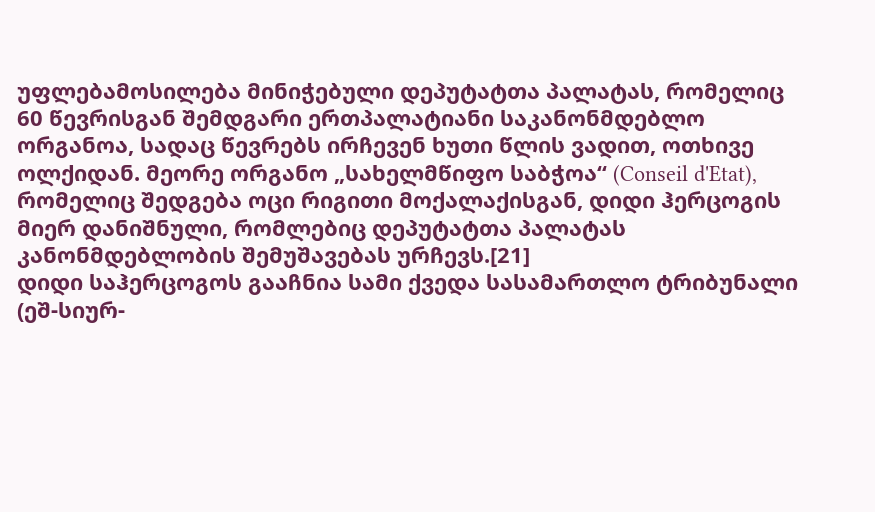უფლებამოსილება მინიჭებული დეპუტატთა პალატას, რომელიც 60 წევრისგან შემდგარი ერთპალატიანი საკანონმდებლო ორგანოა, სადაც წევრებს ირჩევენ ხუთი წლის ვადით, ოთხივე ოლქიდან. მეორე ორგანო „სახელმწიფო საბჭოა“ (Conseil d'Etat), რომელიც შედგება ოცი რიგითი მოქალაქისგან, დიდი ჰერცოგის მიერ დანიშნული, რომლებიც დეპუტატთა პალატას კანონმდებლობის შემუშავებას ურჩევს.[21]
დიდი საჰერცოგოს გააჩნია სამი ქვედა სასამართლო ტრიბუნალი (ეშ-სიურ-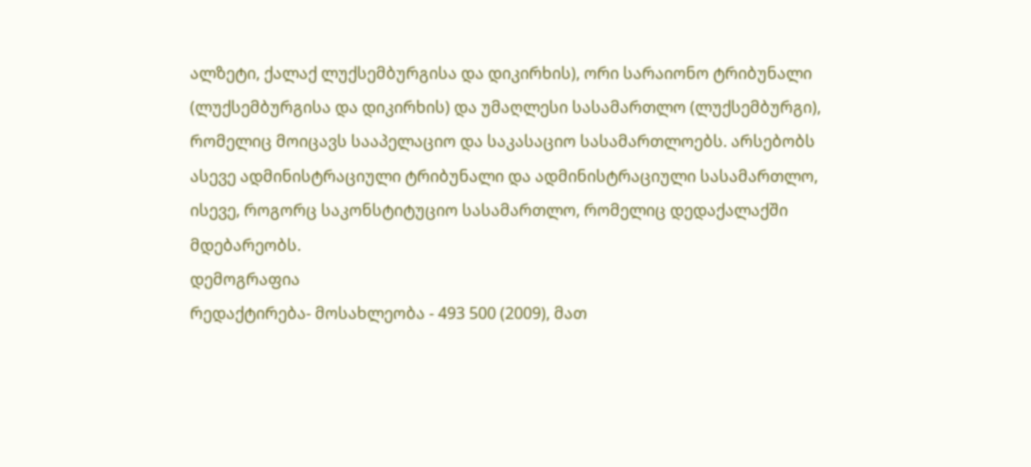ალზეტი, ქალაქ ლუქსემბურგისა და დიკირხის), ორი სარაიონო ტრიბუნალი (ლუქსემბურგისა და დიკირხის) და უმაღლესი სასამართლო (ლუქსემბურგი), რომელიც მოიცავს სააპელაციო და საკასაციო სასამართლოებს. არსებობს ასევე ადმინისტრაციული ტრიბუნალი და ადმინისტრაციული სასამართლო, ისევე, როგორც საკონსტიტუციო სასამართლო, რომელიც დედაქალაქში მდებარეობს.
დემოგრაფია
რედაქტირება- მოსახლეობა - 493 500 (2009), მათ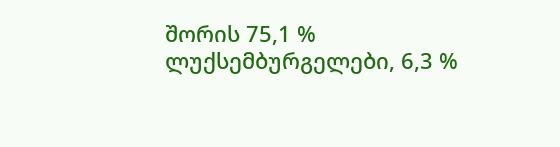შორის 75,1 % ლუქსემბურგელები, 6,3 %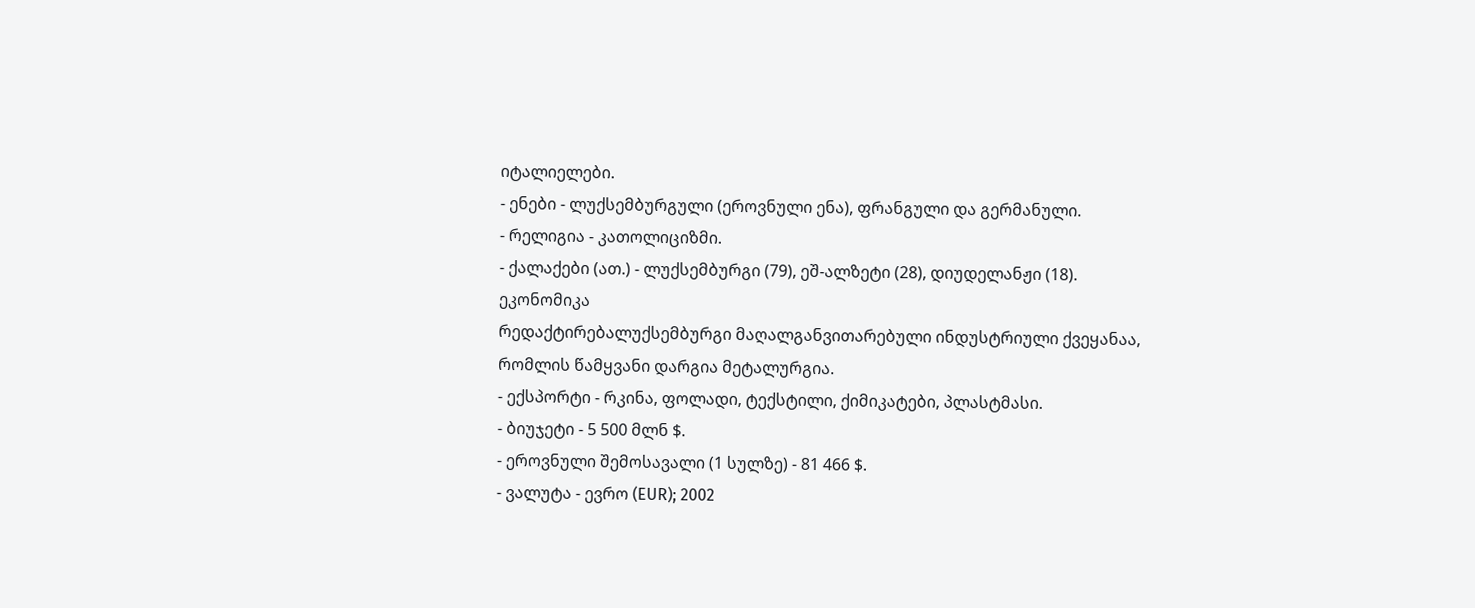იტალიელები.
- ენები - ლუქსემბურგული (ეროვნული ენა), ფრანგული და გერმანული.
- რელიგია - კათოლიციზმი.
- ქალაქები (ათ.) - ლუქსემბურგი (79), ეშ-ალზეტი (28), დიუდელანჟი (18).
ეკონომიკა
რედაქტირებალუქსემბურგი მაღალგანვითარებული ინდუსტრიული ქვეყანაა, რომლის წამყვანი დარგია მეტალურგია.
- ექსპორტი - რკინა, ფოლადი, ტექსტილი, ქიმიკატები, პლასტმასი.
- ბიუჯეტი - 5 500 მლნ $.
- ეროვნული შემოსავალი (1 სულზე) - 81 466 $.
- ვალუტა - ევრო (EUR); 2002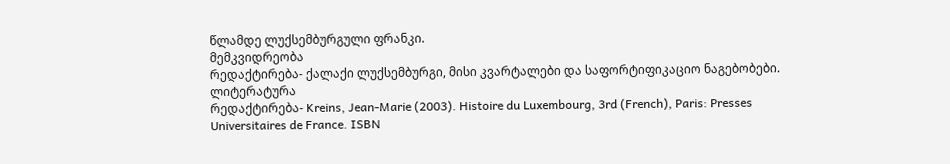წლამდე ლუქსემბურგული ფრანკი.
მემკვიდრეობა
რედაქტირება- ქალაქი ლუქსემბურგი, მისი კვარტალები და საფორტიფიკაციო ნაგებობები.
ლიტერატურა
რედაქტირება- Kreins, Jean-Marie (2003). Histoire du Luxembourg, 3rd (French), Paris: Presses Universitaires de France. ISBN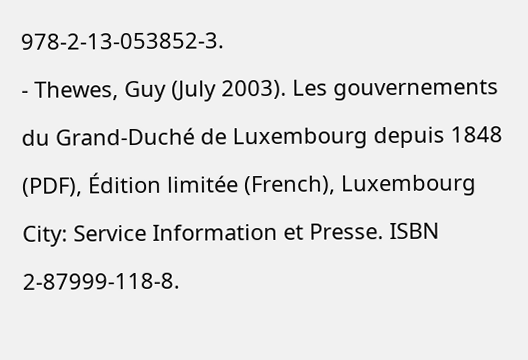978-2-13-053852-3.
- Thewes, Guy (July 2003). Les gouvernements du Grand-Duché de Luxembourg depuis 1848 (PDF), Édition limitée (French), Luxembourg City: Service Information et Presse. ISBN 2-87999-118-8.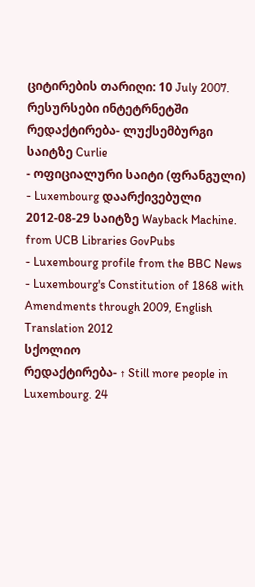ციტირების თარიღი: 10 July 2007.
რესურსები ინტეტრნეტში
რედაქტირება- ლუქსემბურგი საიტზე Curlie
- ოფიციალური საიტი (ფრანგული)
- Luxembourg დაარქივებული 2012-08-29 საიტზე Wayback Machine. from UCB Libraries GovPubs
- Luxembourg profile from the BBC News
- Luxembourg's Constitution of 1868 with Amendments through 2009, English Translation 2012
სქოლიო
რედაქტირება- ↑ Still more people in Luxembourg. 24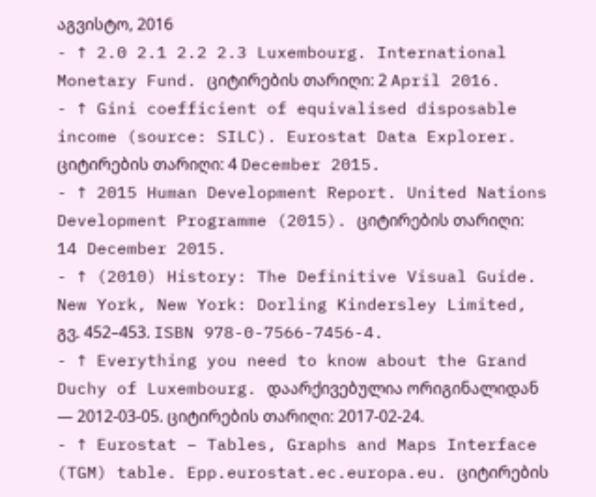აგვისტო, 2016
- ↑ 2.0 2.1 2.2 2.3 Luxembourg. International Monetary Fund. ციტირების თარიღი: 2 April 2016.
- ↑ Gini coefficient of equivalised disposable income (source: SILC). Eurostat Data Explorer. ციტირების თარიღი: 4 December 2015.
- ↑ 2015 Human Development Report. United Nations Development Programme (2015). ციტირების თარიღი: 14 December 2015.
- ↑ (2010) History: The Definitive Visual Guide. New York, New York: Dorling Kindersley Limited, გვ. 452–453. ISBN 978-0-7566-7456-4.
- ↑ Everything you need to know about the Grand Duchy of Luxembourg. დაარქივებულია ორიგინალიდან — 2012-03-05. ციტირების თარიღი: 2017-02-24.
- ↑ Eurostat – Tables, Graphs and Maps Interface (TGM) table. Epp.eurostat.ec.europa.eu. ციტირების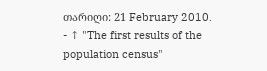თარიღი: 21 February 2010.
- ↑ "The first results of the population census"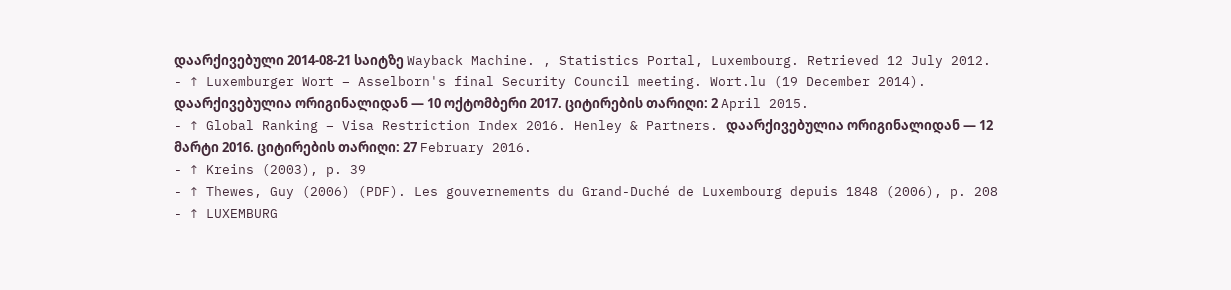დაარქივებული 2014-08-21 საიტზე Wayback Machine. , Statistics Portal, Luxembourg. Retrieved 12 July 2012.
- ↑ Luxemburger Wort – Asselborn's final Security Council meeting. Wort.lu (19 December 2014). დაარქივებულია ორიგინალიდან — 10 ოქტომბერი 2017. ციტირების თარიღი: 2 April 2015.
- ↑ Global Ranking – Visa Restriction Index 2016. Henley & Partners. დაარქივებულია ორიგინალიდან — 12 მარტი 2016. ციტირების თარიღი: 27 February 2016.
- ↑ Kreins (2003), p. 39
- ↑ Thewes, Guy (2006) (PDF). Les gouvernements du Grand-Duché de Luxembourg depuis 1848 (2006), p. 208
- ↑ LUXEMBURG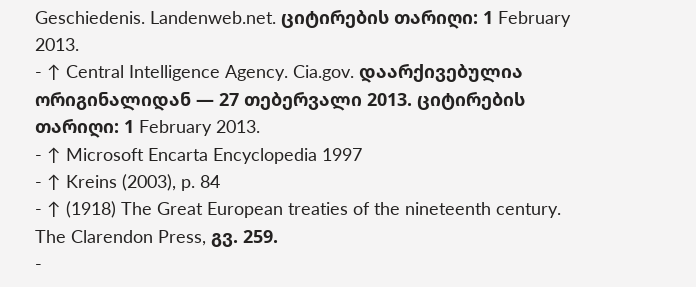Geschiedenis. Landenweb.net. ციტირების თარიღი: 1 February 2013.
- ↑ Central Intelligence Agency. Cia.gov. დაარქივებულია ორიგინალიდან — 27 თებერვალი 2013. ციტირების თარიღი: 1 February 2013.
- ↑ Microsoft Encarta Encyclopedia 1997
- ↑ Kreins (2003), p. 84
- ↑ (1918) The Great European treaties of the nineteenth century. The Clarendon Press, გვ. 259.
-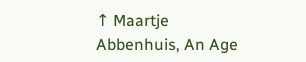↑ Maartje Abbenhuis, An Age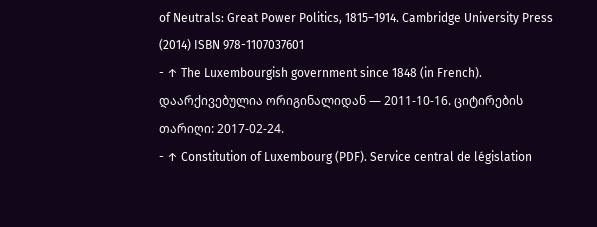of Neutrals: Great Power Politics, 1815–1914. Cambridge University Press (2014) ISBN 978-1107037601
- ↑ The Luxembourgish government since 1848 (in French). დაარქივებულია ორიგინალიდან — 2011-10-16. ციტირების თარიღი: 2017-02-24.
- ↑ Constitution of Luxembourg (PDF). Service central de législation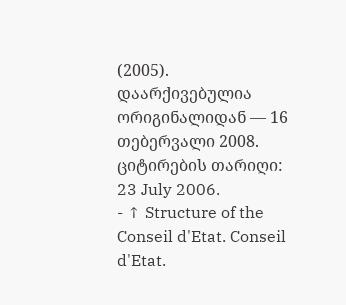(2005). დაარქივებულია ორიგინალიდან — 16 თებერვალი 2008. ციტირების თარიღი: 23 July 2006.
- ↑ Structure of the Conseil d'Etat. Conseil d'Etat.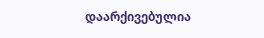დაარქივებულია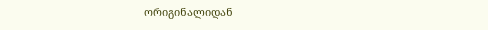ორიგინალიდან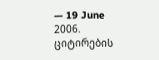— 19 June 2006. ციტირების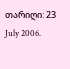თარიღი: 23 July 2006.